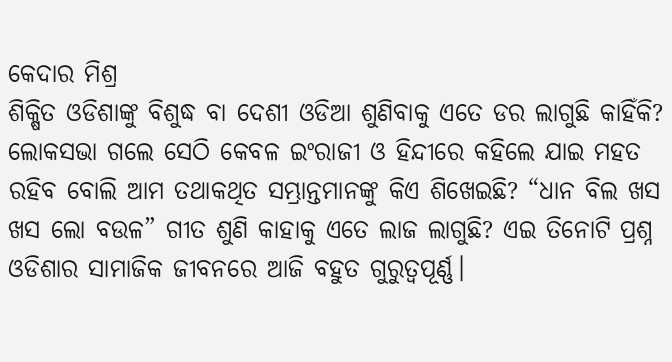କେଦାର ମିଶ୍ର
ଶିକ୍ଷିତ ଓଡିଶାଙ୍କୁ ବିଶୁଦ୍ଧ ବା ଦେଶୀ ଓଡିଆ ଶୁଣିବାକୁ ଏତେ ଡର ଲାଗୁଛି କାହିଁକି? ଲୋକସଭା ଗଲେ ସେଠି କେବଳ ଇଂରାଜୀ ଓ ହିନ୍ଦୀରେ କହିଲେ ଯାଇ ମହତ ରହିବ ବୋଲି ଆମ ତଥାକଥିତ ସମ୍ଭ୍ରାନ୍ତମାନଙ୍କୁ କିଏ ଶିଖେଇଛି? “ଧାନ ବିଲ ଖସ ଖସ ଲୋ ବଉଳ” ଗୀତ ଶୁଣି କାହାକୁ ଏତେ ଲାଜ ଲାଗୁଛି? ଏଇ ତିନୋଟି ପ୍ରଶ୍ନ ଓଡିଶାର ସାମାଜିକ ଜୀବନରେ ଆଜି ବହୁତ ଗୁରୁତ୍ୱପୂର୍ଣ୍ଣ।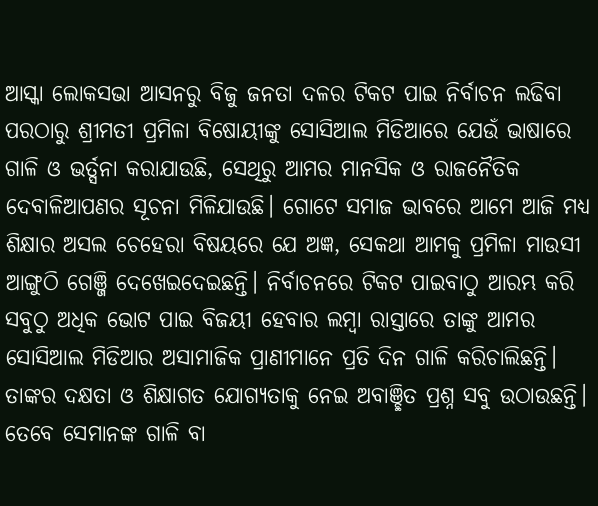ଆସ୍କା ଲୋକସଭା ଆସନରୁ ବିଜୁ ଜନତା ଦଳର ଟିକଟ ପାଇ ନିର୍ବାଚନ ଲଢିବା ପରଠାରୁ ଶ୍ରୀମତୀ ପ୍ରମିଳା ବିଷୋୟୀଙ୍କୁ ସୋସିଆଲ ମିଡିଆରେ ଯେଉଁ ଭାଷାରେ ଗାଳି ଓ ଭର୍ତ୍ସନା କରାଯାଉଛି, ସେଥିରୁ ଆମର ମାନସିକ ଓ ରାଜନୈତିକ ଦେବାଳିଆପଣର ସୂଚନା ମିଳିଯାଉଛି। ଗୋଟେ ସମାଜ ଭାବରେ ଆମେ ଆଜି ମଧ୍ୟ ଶିକ୍ଷାର ଅସଲ ଚେହେରା ବିଷୟରେ ଯେ ଅଜ୍ଞ, ସେକଥା ଆମକୁ ପ୍ରମିଳା ମାଉସୀ ଆଙ୍ଗୁଠି ଗେଞ୍ଜି ଦେଖେଇଦେଇଛନ୍ତି। ନିର୍ବାଚନରେ ଟିକଟ ପାଇବାଠୁ ଆରମ୍ଭ କରି ସବୁଠୁ ଅଧିକ ଭୋଟ ପାଇ ବିଜୟୀ ହେବାର ଲମ୍ବା ରାସ୍ତାରେ ତାଙ୍କୁ ଆମର ସୋସିଆଲ ମିଡିଆର ଅସାମାଜିକ ପ୍ରାଣୀମାନେ ପ୍ରତି ଦିନ ଗାଳି କରିଚାଲିଛନ୍ତି। ତାଙ୍କର ଦକ୍ଷତା ଓ ଶିକ୍ଷାଗତ ଯୋଗ୍ୟତାକୁ ନେଇ ଅବାଞ୍ଛିତ ପ୍ରଶ୍ନ ସବୁ ଉଠାଉଛନ୍ତି। ତେବେ ସେମାନଙ୍କ ଗାଳି ବା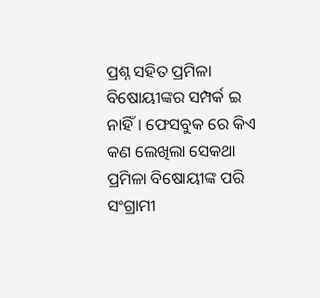ପ୍ରଶ୍ନ ସହିତ ପ୍ରମିଳା ବିଷୋୟୀଙ୍କର ସମ୍ପର୍କ ଇ ନାହିଁ। ଫେସବୁକ ରେ କିଏ କଣ ଲେଖିଲା ସେକଥା ପ୍ରମିଳା ବିଷୋୟୀଙ୍କ ପରି ସଂଗ୍ରାମୀ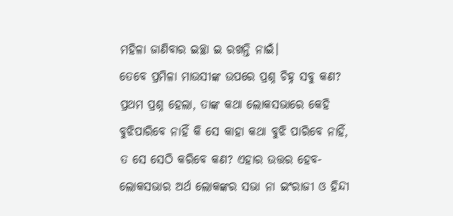ମହିଳା ଜାଣିବାର ଇଚ୍ଛା ଇ ରଖନ୍ତି ନାଇଁ।
ତେବେ ପ୍ରମିଳା ମାଉସୀଙ୍କ ଉପରେ ପ୍ରଶ୍ନ ଚିହ୍ନ ସବୁ କଣ? ପ୍ରଥମ ପ୍ରଶ୍ନ ହେଲା, ତାଙ୍କ କଥା ଲୋକସଭାରେ କେହି ବୁଝିପାରିବେ ନାହିଁ କି ସେ କାହା କଥା ବୁଝି ପାରିବେ ନାହିଁ, ତ ସେ ସେଠି କରିବେ କଣ? ଏହାର ଉତ୍ତର ହେବ- ଲୋକସଭାର ଅର୍ଥ ଲୋକଙ୍କର ସଭା ନା ଇଂରାଜୀ ଓ ହିନ୍ଦୀ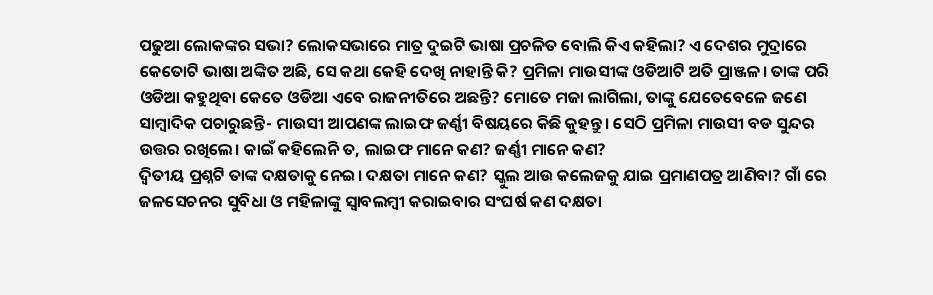ପଢୁଆ ଲୋକଙ୍କର ସଭା? ଲୋକସଭାରେ ମାତ୍ର ଦୁଇଟି ଭାଷା ପ୍ରଚଳିତ ବୋଲି କିଏ କହିଲା? ଏ ଦେଶର ମୁଦ୍ରାରେ କେତୋଟି ଭାଷା ଅଙ୍କିତ ଅଛି, ସେ କଥା କେହି ଦେଖି ନାହାନ୍ତି କି? ପ୍ରମିଳା ମାଉସୀଙ୍କ ଓଡିଆଟି ଅତି ପ୍ରାଞ୍ଜଳ। ତାଙ୍କ ପରି ଓଡିଆ କହୁଥିବା କେତେ ଓଡିଆ ଏବେ ରାଜନୀତିରେ ଅଛନ୍ତି? ମୋତେ ମଜା ଲାଗିଲା, ତାଙ୍କୁ ଯେତେବେଳେ ଜଣେ ସାମ୍ବାଦିକ ପଚାରୁଛନ୍ତି- ମାଉସୀ ଆପଣଙ୍କ ଲାଇଫ ଜର୍ଣ୍ଣୀ ବିଷୟରେ କିଛି କୁହନ୍ତୁ। ସେଠି ପ୍ରମିଳା ମାଉସୀ ବଡ ସୁନ୍ଦର ଉତ୍ତର ରଖିଲେ। କାଇଁ କହିଲେନି ତ, ଲାଇଫ ମାନେ କଣ? ଜର୍ଣ୍ଣୀ ମାନେ କଣ?
ଦ୍ଵିତୀୟ ପ୍ରଶ୍ନଟି ତାଙ୍କ ଦକ୍ଷତାକୁ ନେଇ। ଦକ୍ଷତା ମାନେ କଣ? ସ୍କୁଲ ଆଉ କଲେଜକୁ ଯାଇ ପ୍ରମାଣପତ୍ର ଆଣିବା? ଗାଁ ରେ ଜଳସେଚନର ସୁବିଧା ଓ ମହିଳାଙ୍କୁ ସ୍ବାବଲମ୍ବୀ କରାଇବାର ସଂଘର୍ଷ କଣ ଦକ୍ଷତା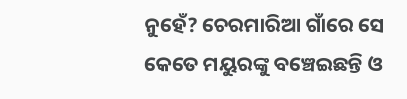ନୁହେଁ? ଚେରମାରିଆ ଗାଁରେ ସେ କେତେ ମୟୁରଙ୍କୁ ବଞ୍ଚେଇଛନ୍ତି ଓ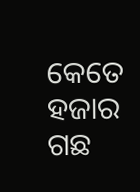କେତେ ହଜାର ଗଛ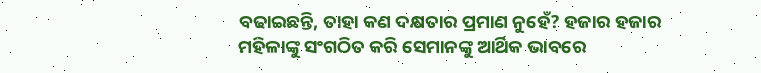ବଢାଇଛନ୍ତି, ତାହା କଣ ଦକ୍ଷତାର ପ୍ରମାଣ ନୁହେଁ? ହଜାର ହଜାର ମହିଳାଙ୍କୁ ସଂଗଠିତ କରି ସେମାନଙ୍କୁ ଆର୍ଥିକ ଭାବରେ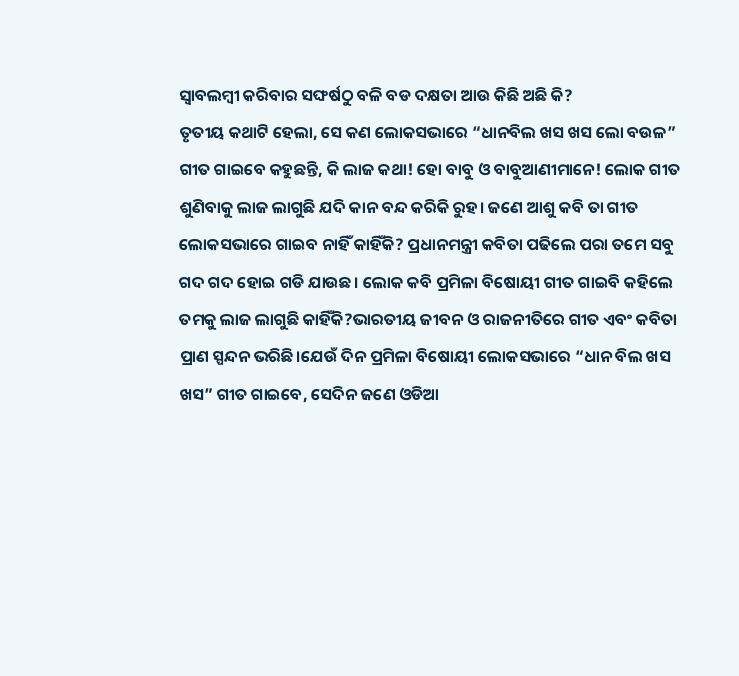ସ୍ବାବଲମ୍ବୀ କରିବାର ସଙ୍ଘର୍ଷଠୁ ବଳି ବଡ ଦକ୍ଷତା ଆଉ କିଛି ଅଛି କି?
ତୃତୀୟ କଥାଟି ହେଲା, ସେ କଣ ଲୋକସଭାରେ “ଧାନବିଲ ଖସ ଖସ ଲୋ ବଉଳ” ଗୀତ ଗାଇବେ କହୁଛନ୍ତି, କି ଲାଜ କଥା! ହୋ ବାବୁ ଓ ବାବୁଆଣୀମାନେ! ଲୋକ ଗୀତ ଶୁଣିବାକୁ ଲାଜ ଲାଗୁଛି ଯଦି କାନ ବନ୍ଦ କରିକି ରୁହ। ଜଣେ ଆଶୁ କବି ତା ଗୀତ ଲୋକସଭାରେ ଗାଇବ ନାହିଁ କାହିଁକି? ପ୍ରଧାନମନ୍ତ୍ରୀ କବିତା ପଢିଲେ ପରା ତମେ ସବୁ ଗଦ ଗଦ ହୋଇ ଗଡି ଯାଉଛ। ଲୋକ କବି ପ୍ରମିଳା ବିଷୋୟୀ ଗୀତ ଗାଇବି କହିଲେ ତମକୁ ଲାଜ ଲାଗୁଛି କାହିଁକି?ଭାରତୀୟ ଜୀବନ ଓ ରାଜନୀତିରେ ଗୀତ ଏବଂ କବିତା ପ୍ରାଣ ସ୍ପନ୍ଦନ ଭରିଛି।ଯେଉଁ ଦିନ ପ୍ରମିଳା ବିଷୋୟୀ ଲୋକସଭାରେ “ଧାନ ବିଲ ଖସ ଖସ” ଗୀତ ଗାଇବେ, ସେଦିନ ଜଣେ ଓଡିଆ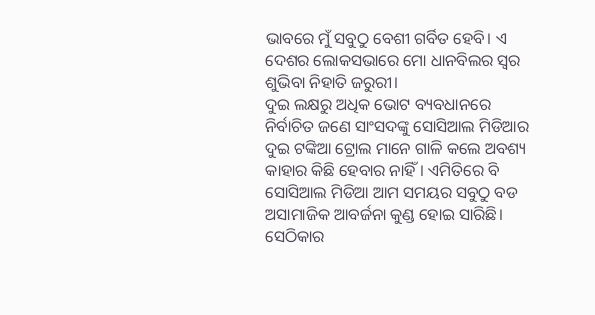ଭାବରେ ମୁଁ ସବୁଠୁ ବେଶୀ ଗର୍ବିତ ହେବି। ଏ ଦେଶର ଲୋକସଭାରେ ମୋ ଧାନବିଲର ସ୍ଵର ଶୁଭିବା ନିହାତି ଜରୁରୀ।
ଦୁଇ ଲକ୍ଷରୁ ଅଧିକ ଭୋଟ ବ୍ୟବଧାନରେ ନିର୍ବାଚିତ ଜଣେ ସାଂସଦଙ୍କୁ ସୋସିଆଲ ମିଡିଆର ଦୁଇ ଟଙ୍କିଆ ଟ୍ରୋଲ ମାନେ ଗାଳି କଲେ ଅବଶ୍ୟ କାହାର କିଛି ହେବାର ନାହିଁ। ଏମିତିରେ ବି ସୋସିଆଲ ମିଡିଆ ଆମ ସମୟର ସବୁଠୁ ବଡ ଅସାମାଜିକ ଆବର୍ଜନା କୁଣ୍ଡ ହୋଇ ସାରିଛି। ସେଠିକାର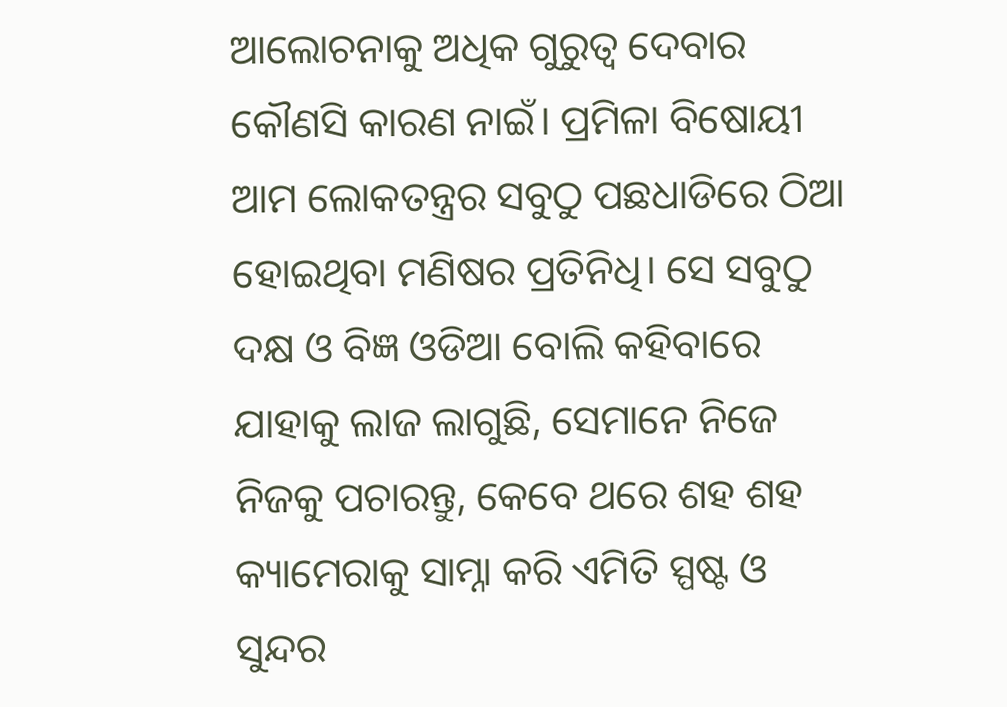ଆଲୋଚନାକୁ ଅଧିକ ଗୁରୁତ୍ଵ ଦେବାର କୌଣସି କାରଣ ନାଇଁ। ପ୍ରମିଳା ବିଷୋୟୀ ଆମ ଲୋକତନ୍ତ୍ରର ସବୁଠୁ ପଛଧାଡିରେ ଠିଆ ହୋଇଥିବା ମଣିଷର ପ୍ରତିନିଧି। ସେ ସବୁଠୁ ଦକ୍ଷ ଓ ବିଜ୍ଞ ଓଡିଆ ବୋଲି କହିବାରେ ଯାହାକୁ ଲାଜ ଲାଗୁଛି, ସେମାନେ ନିଜେ ନିଜକୁ ପଚାରନ୍ତୁ, କେବେ ଥରେ ଶହ ଶହ କ୍ୟାମେରାକୁ ସାମ୍ନା କରି ଏମିତି ସ୍ପଷ୍ଟ ଓ ସୁନ୍ଦର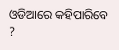ଓଡିଆରେ କହିପାରିବେ ?